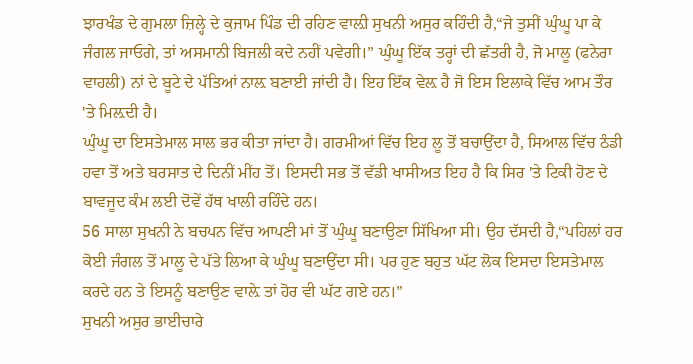ਝਾਰਖੰਡ ਦੇ ਗੁਮਲਾ ਜ਼ਿਲ੍ਹੇ ਦੇ ਕੁਜਾਮ ਪਿੰਡ ਦੀ ਰਹਿਣ ਵਾਲ਼ੀ ਸੁਖਨੀ ਅਸੁਰ ਕਹਿੰਦੀ ਹੈ,“ਜੇ ਤੁਸੀਂ ਘੁੰਘੂ ਪਾ ਕੇ ਜੰਗਲ ਜਾਓਗੇ, ਤਾਂ ਅਸਮਾਨੀ ਬਿਜਲੀ ਕਦੇ ਨਹੀਂ ਪਵੇਗੀ।” ਘੁੰਘੂ ਇੱਕ ਤਰ੍ਹਾਂ ਦੀ ਛੱਤਰੀ ਹੈ, ਜੋ ਮਾਲੂ (ਫਨੇਰਾ ਵਾਹਲੀ) ਨਾਂ ਦੇ ਬੂਟੇ ਦੇ ਪੱਤਿਆਂ ਨਾਲ਼ ਬਣਾਈ ਜਾਂਦੀ ਹੈ। ਇਹ ਇੱਕ ਵੇਲ਼ ਹੈ ਜੋ ਇਸ ਇਲਾਕੇ ਵਿੱਚ ਆਮ ਤੌਰ 'ਤੇ ਮਿਲ਼ਦੀ ਹੈ।
ਘੁੰਘੂ ਦਾ ਇਸਤੇਮਾਲ ਸਾਲ ਭਰ ਕੀਤਾ ਜਾਂਦਾ ਹੈ। ਗਰਮੀਆਂ ਵਿੱਚ ਇਹ ਲੂ ਤੋਂ ਬਚਾਉਂਦਾ ਹੈ, ਸਿਆਲ ਵਿੱਚ ਠੰਡੀ ਹਵਾ ਤੋਂ ਅਤੇ ਬਰਸਾਤ ਦੇ ਦਿਨੀਂ ਮੀਂਹ ਤੋਂ। ਇਸਦੀ ਸਭ ਤੋਂ ਵੱਡੀ ਖਾਸੀਅਤ ਇਹ ਹੈ ਕਿ ਸਿਰ 'ਤੇ ਟਿਕੀ ਹੋਣ ਦੇ ਬਾਵਜੂਦ ਕੰਮ ਲਈ ਦੋਵੇਂ ਹੱਥ ਖਾਲੀ ਰਹਿੰਦੇ ਹਨ।
56 ਸਾਲਾ ਸੁਖਨੀ ਨੇ ਬਚਪਨ ਵਿੱਚ ਆਪਣੀ ਮਾਂ ਤੋਂ ਘੁੰਘੂ ਬਣਾਉਣਾ ਸਿੱਖਿਆ ਸੀ। ਉਹ ਦੱਸਦੀ ਹੈ,“ਪਹਿਲਾਂ ਹਰ ਕੋਈ ਜੰਗਲ ਤੋਂ ਮਾਲੂ ਦੇ ਪੱਤੇ ਲਿਆ ਕੇ ਘੁੰਘੂ ਬਣਾਉਂਦਾ ਸੀ। ਪਰ ਹੁਣ ਬਹੁਤ ਘੱਟ ਲੋਕ ਇਸਦਾ ਇਸਤੇਮਾਲ ਕਰਦੇ ਹਨ ਤੇ ਇਸਨੂੰ ਬਣਾਉਣ ਵਾਲ਼ੇ ਤਾਂ ਹੋਰ ਵੀ ਘੱਟ ਗਏ ਹਨ।”
ਸੁਖਨੀ ਅਸੁਰ ਭਾਈਚਾਰੇ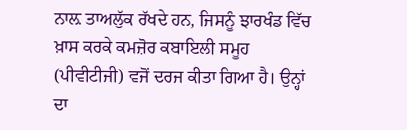ਨਾਲ਼ ਤਾਅਲੁੱਕ ਰੱਖਦੇ ਹਨ, ਜਿਸਨੂੰ ਝਾਰਖੰਡ ਵਿੱਚ ਖ਼ਾਸ ਕਰਕੇ ਕਮਜ਼ੋਰ ਕਬਾਇਲੀ ਸਮੂਹ (ਪੀਵੀਟੀਜੀ) ਵਜੋਂ ਦਰਜ ਕੀਤਾ ਗਿਆ ਹੈ। ਉਨ੍ਹਾਂ ਦਾ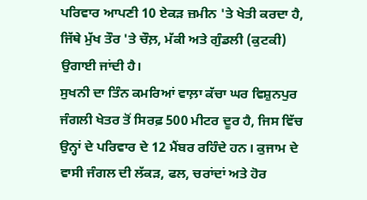ਪਰਿਵਾਰ ਆਪਣੀ 10 ਏਕੜ ਜ਼ਮੀਨ 'ਤੇ ਖੇਤੀ ਕਰਦਾ ਹੈ, ਜਿੱਥੇ ਮੁੱਖ ਤੌਰ 'ਤੇ ਚੌਲ਼, ਮੱਕੀ ਅਤੇ ਗੁੰਡਲੀ (ਕੁਟਕੀ) ਉਗਾਈ ਜਾਂਦੀ ਹੈ।
ਸੁਖਨੀ ਦਾ ਤਿੰਨ ਕਮਰਿਆਂ ਵਾਲ਼ਾ ਕੱਚਾ ਘਰ ਵਿਸ਼ੁਨਪੁਰ ਜੰਗਲੀ ਖੇਤਰ ਤੋਂ ਸਿਰਫ਼ 500 ਮੀਟਰ ਦੂਰ ਹੈ, ਜਿਸ ਵਿੱਚ ਉਨ੍ਹਾਂ ਦੇ ਪਰਿਵਾਰ ਦੇ 12 ਮੈਂਬਰ ਰਹਿੰਦੇ ਹਨ। ਕੁਜਾਮ ਦੇ ਵਾਸੀ ਜੰਗਲ ਦੀ ਲੱਕੜ, ਫਲ, ਚਰਾਂਦਾਂ ਅਤੇ ਹੋਰ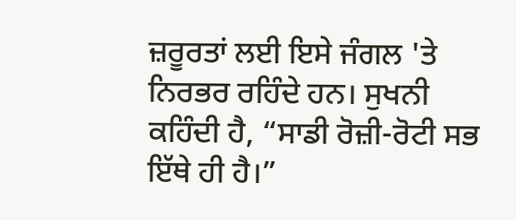ਜ਼ਰੂਰਤਾਂ ਲਈ ਇਸੇ ਜੰਗਲ 'ਤੇ ਨਿਰਭਰ ਰਹਿੰਦੇ ਹਨ। ਸੁਖਨੀ ਕਹਿੰਦੀ ਹੈ, “ਸਾਡੀ ਰੋਜ਼ੀ-ਰੋਟੀ ਸਭ ਇੱਥੇ ਹੀ ਹੈ।”